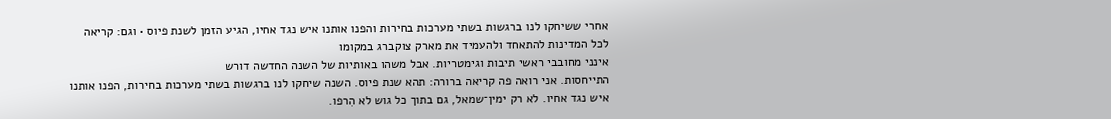אחרי ששיחקו לנו ברגשות בשתי מערכות בחירות והפנו אותנו איש נגד אחיו, הגיע הזמן לשנת פיוס • וגם: קריאה לכל המדינות להתאחד ולהעמיד את מארק צוקברג במקומו
אינני מחובבי ראשי תיבות וגימטריות. אבל משהו באותיות של השנה החדשה דורש
התייחסות. אני רואה פה קריאה ברורה: תהא שנת פיוס. השנה שיחקו לנו ברגשות בשתי מערכות בחירות, הפנו אותנו איש נגד אחיו. לא רק ימין־שמאל, גם בתוך כל גוש לא הִרפו.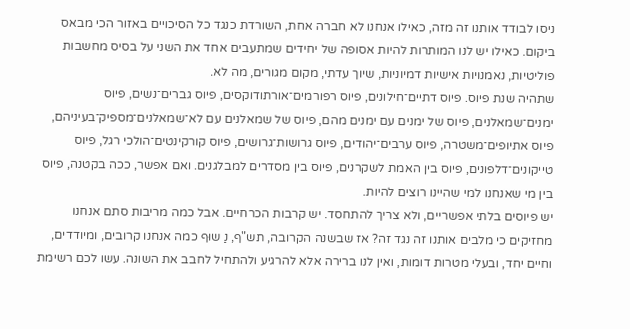ניסו לבודד אותנו זה מזה, כאילו אנחנו לא חברה אחת, השורדת כנגד כל הסיכויים באזור הכי מבאס ביקום. כאילו יש לנו המותרות להיות אסופה של יחידים שמתעבים אחד את השני על בסיס מחשבות פוליטיות, נאמנויות אישיות דמיוניות, שיוך עדתי, מקום מגורים, מה לא.
שתהיה שנת פיוס. פיוס דתיים־חילונים, פיוס רפורמים־אורתודוקסים, פיוס גברים־נשים, פיוס ימנים־שמאלנים, פיוס של ימנים עם ימנים מהם, פיוס של שמאלנים עם לא־שמאלנים־מספיק־בעיניהם, פיוס אתיופים־משטרה, פיוס ערבים־יהודים, פיוס גרושות־גרושים, פיוס קורקינטים־הולכי רגל, פיוס טייקונים־דלפונים, פיוס בין האמת לשקרנים, פיוס בין מסדרים למבלגנים. ואם אפשר, ככה בקטנה, פיוס בין מי שאנחנו למי שהיינו רוצים להיות.
יש פיוסים בלתי אפשריים, ולא צריך להתחסד. יש קרבות הכרחיים. אבל כמה מריבות סתם אנחנו מחזיקים כי מלבים אותנו זה נגד זה? אז שבשנה הקרובה, תש"ף, נַ שוּף כמה אנחנו קרובים, ומיודדים, וחיים יחד, ובעלי מטרות דומות, ואין לנו ברירה אלא להרגיע ולהתחיל לחבב את השונה. עשו לכם רשימת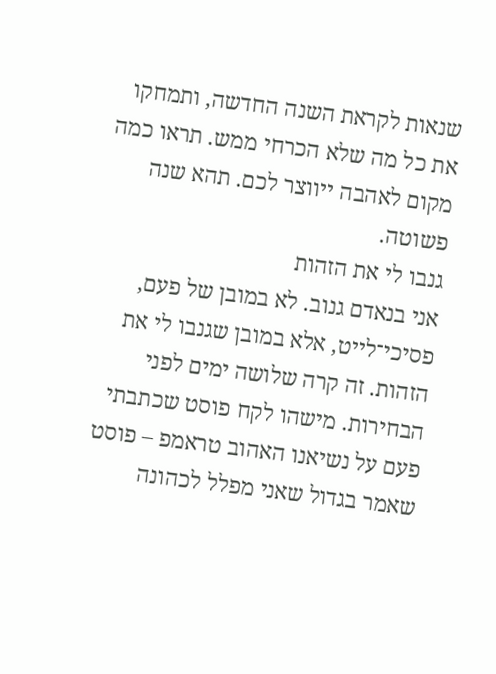שנאות לקראת השנה החדשה, ותמחקו את כל מה שלא הכרחי ממש. תראו כמה מקום לאהבה ייווצר לכם. תהא שנה פשוטה.
גנבו לי את הזהות
אני בנאדם גנוב. לא במובן של פעם, פסיכי־לייט, אלא במובן שגנבו לי את הזהות. זה קרה שלושה ימים לפני הבחירות. מישהו לקח פוסט שכתבתי פעם על נשיאנו האהוב טראמפ – פוסט שאמר בגדול שאני מפלל לכהונה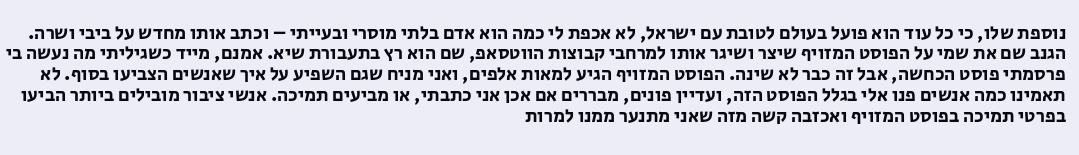נוספת שלו, כי כל עוד הוא פועל בעולם לטובת עם ישראל, לא אכפת לי כמה הוא אדם בלתי מוסרי ובעייתי – וכתב אותו מחדש על ביבי ושרה.
הגנב שם את שמי על הפוסט המזויף שיצר ושיגר אותו למרחבי קבוצות הווטסאפ, שם הוא רץ בתעבורת שיא. אמנם, מייד כשגיליתי מה נעשה בי פרסמתי פוסט הכחשה, אבל זה כבר לא שינה. הפוסט המזויף הגיע למאות אלפים, ואני מניח שגם השפיע על איך שאנשים הצביעו בסוף. לא תאמינו כמה אנשים פנו אלי בגלל הפוסט הזה, ועדיין פונים, מבררים אם אכן אני כתבתי, או מביעים תמיכה. אנשי ציבור מובילים ביותר הביעו בפרטי תמיכה בפוסט המזויף ואכזבה קשה מזה שאני מתנער ממנו למרות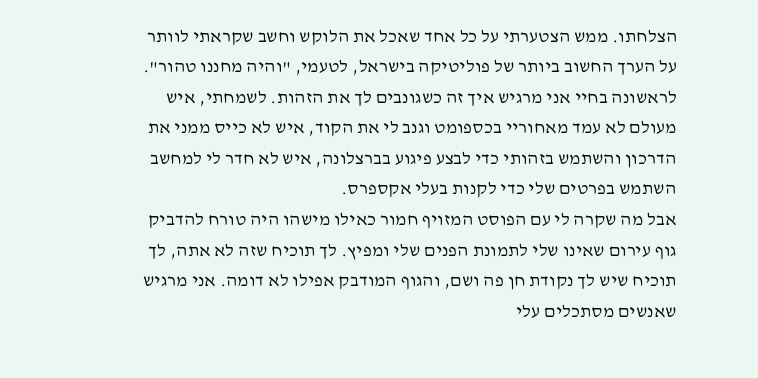הצלחתו. ממש הצטערתי על כל אחד שאכל את הלוקש וחשב שקראתי לוותר על הערך החשוב ביותר של פוליטיקה בישראל, לטעמי, "והיה מחננו טהור".
לראשונה בחיי אני מרגיש איך זה כשגונבים לך את הזהות. לשמחתי, איש מעולם לא עמד מאחוריי בכספומט וגנב לי את הקוד, איש לא כייס ממני את הדרכון והשתמש בזהותי כדי לבצע פיגוע בברצלונה, איש לא חדר לי למחשב השתמש בפרטים שלי כדי לקנות בעלי אקספרס.
אבל מה שקרה לי עם הפוסט המזויף חמור כאילו מישהו היה טורח להדביק גוף עירום שאינו שלי לתמונת הפנים שלי ומפיץ. לך תוכיח שזה לא אתה, לך תוכיח שיש לך נקודת חן פה ושם, והגוף המודבק אפילו לא דומה. אני מרגיש שאנשים מסתכלים עלי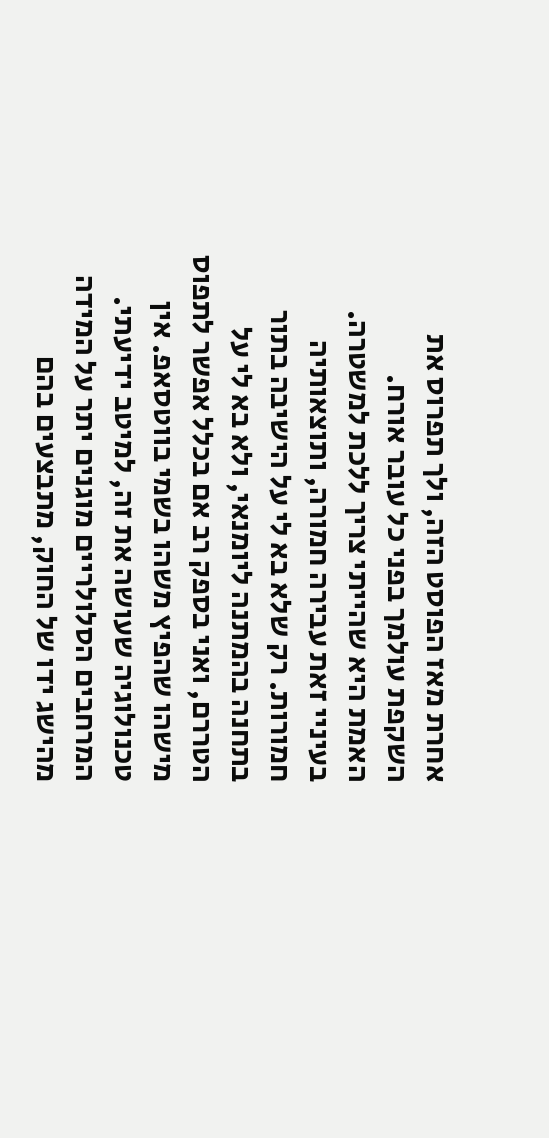אחרת מאז הפוסט הזה, ולך תפרוס את השקפת עולמך בפני כל עובר אורח.
האמת היא שהייתי צריך ללכת למשטרה. בעיניי זאת עבירה חמורה, ותוצאותיה חמורות. רק שלא בא לי על הישיבה בתור בתחנה בהמתנה ליומנאי, ולא בא לי על הטררם, ואני בספק רב אם בכלל אפשר לתפוס מישהו שהפיץ משהו בשמי בווטסאפ. אין טכנולוגיה שעושה את זה, למיטב ידיעתי. המרחבים הסלולריים מוגנים יתר על המידה מהישג ידו של החוק, מתבצעים בהם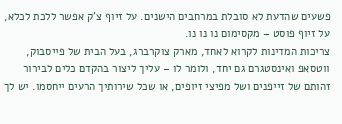פשעים שהדעת לא סובלת במרחבים הישנים. על זיוף צ'ק אפשר ללכת לכלא, על זיוף פוסט – מקסימום נו נו נו.
צריכות המדינות לקרוא לאחד, מארק צוקרברג, בעל הבית של פייסבוק, ווטסאפ ואינסטגרם גם יחד, ולומר לו – עליך ליצור בהקדם כלים לבירור זהותם של זייפנים ושל מפיצי זיופים, או שכל שירותיך הרעים ייחסמו. יש לך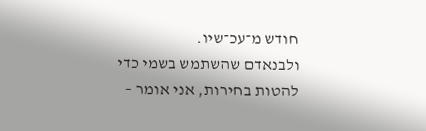חודש מ־עכ־שיו.
ולבנאדם שהשתמש בשמי כדי להטות בחירות, אני אומר –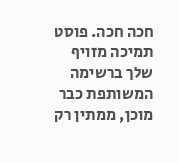חכה חכה. פוסט תמיכה מזויף שלך ברשימה המשותפת כבר מוכן, ממתין רק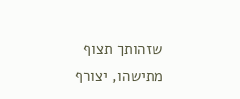שזהותך תצוף מתישהו, יצורף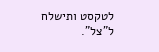לטקסט ותישלח ל"צל".